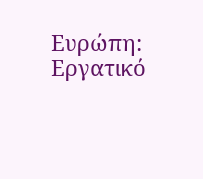Ευρώπη: Εργατικό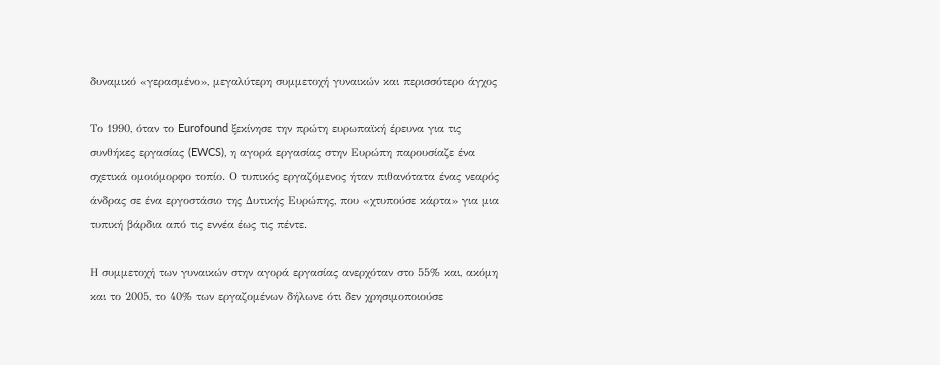δυναμικό «γερασμένο», μεγαλύτερη συμμετοχή γυναικών και περισσότερο άγχος

Το 1990, όταν το Eurofound ξεκίνησε την πρώτη ευρωπαϊκή έρευνα για τις συνθήκες εργασίας (EWCS), η αγορά εργασίας στην Ευρώπη παρουσίαζε ένα σχετικά ομοιόμορφο τοπίο. Ο τυπικός εργαζόμενος ήταν πιθανότατα ένας νεαρός άνδρας σε ένα εργοστάσιο της Δυτικής Ευρώπης, που «χτυπούσε κάρτα» για μια τυπική βάρδια από τις εννέα έως τις πέντε.

Η συμμετοχή των γυναικών στην αγορά εργασίας ανερχόταν στο 55% και, ακόμη και το 2005, το 40% των εργαζομένων δήλωνε ότι δεν χρησιμοποιούσε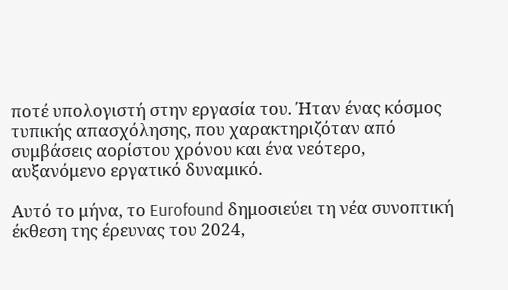ποτέ υπολογιστή στην εργασία του. Ήταν ένας κόσμος τυπικής απασχόλησης, που χαρακτηριζόταν από συμβάσεις αορίστου χρόνου και ένα νεότερο, αυξανόμενο εργατικό δυναμικό.

Αυτό το μήνα, το Eurofound δημοσιεύει τη νέα συνοπτική έκθεση της έρευνας του 2024,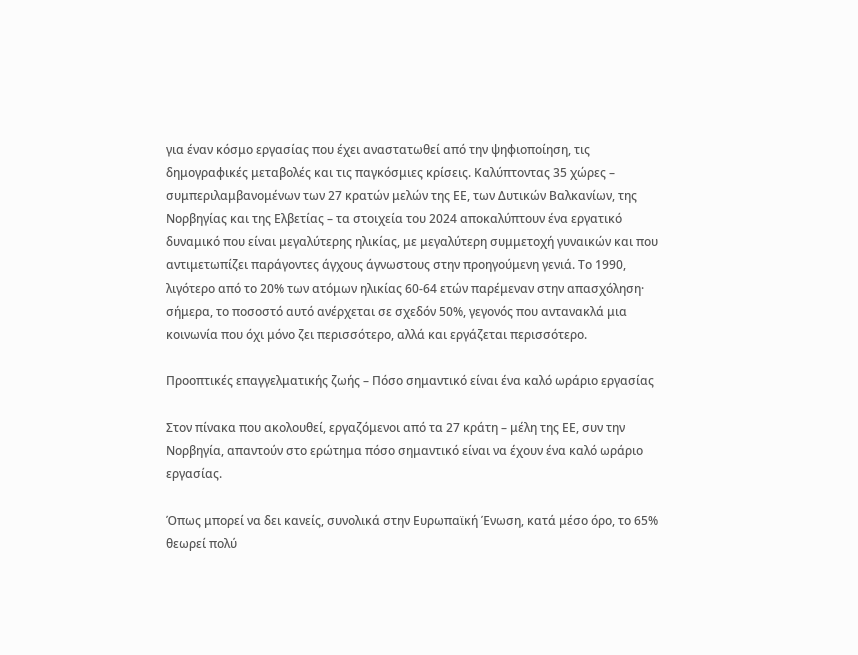για έναν κόσμο εργασίας που έχει αναστατωθεί από την ψηφιοποίηση, τις δημογραφικές μεταβολές και τις παγκόσμιες κρίσεις. Καλύπτοντας 35 χώρες – συμπεριλαμβανομένων των 27 κρατών μελών της ΕΕ, των Δυτικών Βαλκανίων, της Νορβηγίας και της Ελβετίας – τα στοιχεία του 2024 αποκαλύπτουν ένα εργατικό δυναμικό που είναι μεγαλύτερης ηλικίας, με μεγαλύτερη συμμετοχή γυναικών και που αντιμετωπίζει παράγοντες άγχους άγνωστους στην προηγούμενη γενιά. Το 1990, λιγότερο από το 20% των ατόμων ηλικίας 60-64 ετών παρέμεναν στην απασχόληση· σήμερα, το ποσοστό αυτό ανέρχεται σε σχεδόν 50%, γεγονός που αντανακλά μια κοινωνία που όχι μόνο ζει περισσότερο, αλλά και εργάζεται περισσότερο.

Προοπτικές επαγγελματικής ζωής – Πόσο σημαντικό είναι ένα καλό ωράριο εργασίας

Στον πίνακα που ακολουθεί, εργαζόμενοι από τα 27 κράτη – μέλη της ΕΕ, συν την Νορβηγία, απαντούν στο ερώτημα πόσο σημαντικό είναι να έχουν ένα καλό ωράριο εργασίας.

Όπως μπορεί να δει κανείς, συνολικά στην Ευρωπαϊκή Ένωση, κατά μέσο όρο, το 65% θεωρεί πολύ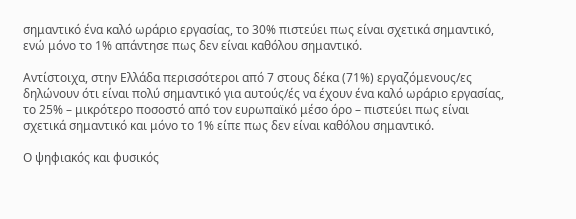σημαντικό ένα καλό ωράριο εργασίας, το 30% πιστεύει πως είναι σχετικά σημαντικό, ενώ μόνο το 1% απάντησε πως δεν είναι καθόλου σημαντικό.

Αντίστοιχα, στην Ελλάδα περισσότεροι από 7 στους δέκα (71%) εργαζόμενους/ες δηλώνουν ότι είναι πολύ σημαντικό για αυτούς/ές να έχουν ένα καλό ωράριο εργασίας, το 25% – μικρότερο ποσοστό από τον ευρωπαϊκό μέσο όρο – πιστεύει πως είναι σχετικά σημαντικό και μόνο το 1% είπε πως δεν είναι καθόλου σημαντικό.

Ο ψηφιακός και φυσικός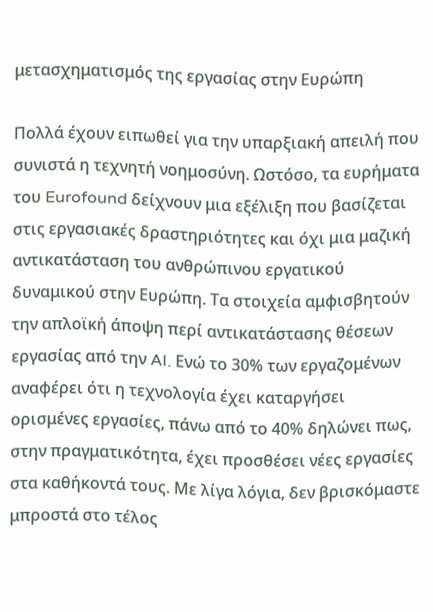μετασχηματισμός της εργασίας στην Ευρώπη

Πολλά έχουν ειπωθεί για την υπαρξιακή απειλή που συνιστά η τεχνητή νοημοσύνη. Ωστόσο, τα ευρήματα του Eurofound δείχνουν μια εξέλιξη που βασίζεται στις εργασιακές δραστηριότητες και όχι μια μαζική αντικατάσταση του ανθρώπινου εργατικού δυναμικού στην Ευρώπη. Τα στοιχεία αμφισβητούν την απλοϊκή άποψη περί αντικατάστασης θέσεων εργασίας από την AI. Ενώ το 30% των εργαζομένων αναφέρει ότι η τεχνολογία έχει καταργήσει ορισμένες εργασίες, πάνω από το 40% δηλώνει πως, στην πραγματικότητα, έχει προσθέσει νέες εργασίες στα καθήκοντά τους. Με λίγα λόγια, δεν βρισκόμαστε μπροστά στο τέλος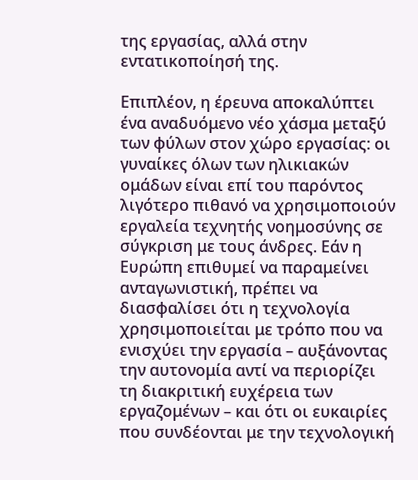της εργασίας, αλλά στην εντατικοποίησή της.

Επιπλέον, η έρευνα αποκαλύπτει ένα αναδυόμενο νέο χάσμα μεταξύ των φύλων στον χώρο εργασίας: οι γυναίκες όλων των ηλικιακών ομάδων είναι επί του παρόντος λιγότερο πιθανό να χρησιμοποιούν εργαλεία τεχνητής νοημοσύνης σε σύγκριση με τους άνδρες. Εάν η Ευρώπη επιθυμεί να παραμείνει ανταγωνιστική, πρέπει να διασφαλίσει ότι η τεχνολογία χρησιμοποιείται με τρόπο που να ενισχύει την εργασία – αυξάνοντας την αυτονομία αντί να περιορίζει τη διακριτική ευχέρεια των εργαζομένων – και ότι οι ευκαιρίες που συνδέονται με την τεχνολογική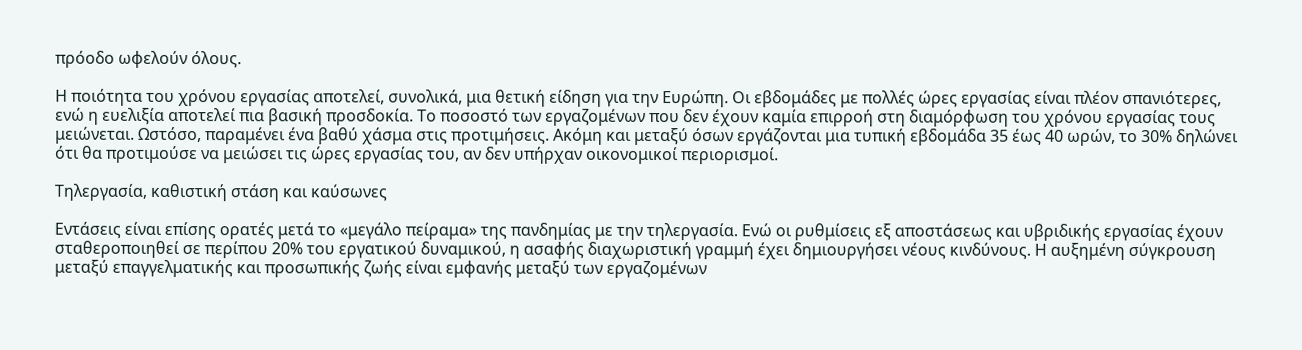πρόοδο ωφελούν όλους.

Η ποιότητα του χρόνου εργασίας αποτελεί, συνολικά, μια θετική είδηση για την Ευρώπη. Οι εβδομάδες με πολλές ώρες εργασίας είναι πλέον σπανιότερες, ενώ η ευελιξία αποτελεί πια βασική προσδοκία. Το ποσοστό των εργαζομένων που δεν έχουν καμία επιρροή στη διαμόρφωση του χρόνου εργασίας τους μειώνεται. Ωστόσο, παραμένει ένα βαθύ χάσμα στις προτιμήσεις. Ακόμη και μεταξύ όσων εργάζονται μια τυπική εβδομάδα 35 έως 40 ωρών, το 30% δηλώνει ότι θα προτιμούσε να μειώσει τις ώρες εργασίας του, αν δεν υπήρχαν οικονομικοί περιορισμοί.

Τηλεργασία, καθιστική στάση και καύσωνες

Εντάσεις είναι επίσης ορατές μετά το «μεγάλο πείραμα» της πανδημίας με την τηλεργασία. Ενώ οι ρυθμίσεις εξ αποστάσεως και υβριδικής εργασίας έχουν σταθεροποιηθεί σε περίπου 20% του εργατικού δυναμικού, η ασαφής διαχωριστική γραμμή έχει δημιουργήσει νέους κινδύνους. Η αυξημένη σύγκρουση μεταξύ επαγγελματικής και προσωπικής ζωής είναι εμφανής μεταξύ των εργαζομένων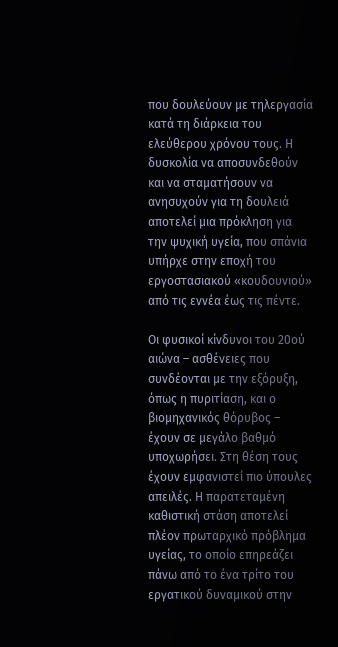που δουλεύουν με τηλεργασία κατά τη διάρκεια του ελεύθερου χρόνου τους. Η δυσκολία να αποσυνδεθούν και να σταματήσουν να ανησυχούν για τη δουλειά αποτελεί μια πρόκληση για την ψυχική υγεία, που σπάνια υπήρχε στην εποχή του εργοστασιακού «κουδουνιού» από τις εννέα έως τις πέντε.

Οι φυσικοί κίνδυνοι του 20ού αιώνα – ασθένειες που συνδέονται με την εξόρυξη, όπως η πυριτίαση, και ο βιομηχανικός θόρυβος –  έχουν σε μεγάλο βαθμό υποχωρήσει. Στη θέση τους έχουν εμφανιστεί πιο ύπουλες απειλές. Η παρατεταμένη καθιστική στάση αποτελεί πλέον πρωταρχικό πρόβλημα υγείας, το οποίο επηρεάζει πάνω από το ένα τρίτο του εργατικού δυναμικού στην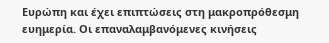Ευρώπη και έχει επιπτώσεις στη μακροπρόθεσμη ευημερία. Οι επαναλαμβανόμενες κινήσεις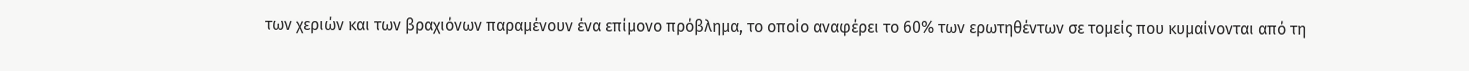των χεριών και των βραχιόνων παραμένουν ένα επίμονο πρόβλημα, το οποίο αναφέρει το 60% των ερωτηθέντων σε τομείς που κυμαίνονται από τη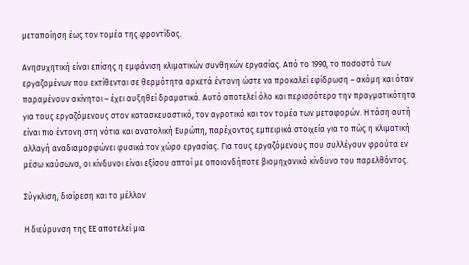μεταποίηση έως τον τομέα της φροντίδας.

Ανησυχητική είναι επίσης η εμφάνιση κλιματικών συνθηκών εργασίας. Από το 1990, το ποσοστό των εργαζομένων που εκτίθενται σε θερμότητα αρκετά έντονη ώστε να προκαλεί εφίδρωση – ακόμη και όταν παραμένουν ακίνητοι – έχει αυξηθεί δραματικά. Αυτό αποτελεί όλο και περισσότερο την πραγματικότητα για τους εργαζόμενους στον κατασκευαστικό, τον αγροτικό και τον τομέα των μεταφορών. Η τάση αυτή είναι πιο έντονη στη νότια και ανατολική Ευρώπη, παρέχοντας εμπειρικά στοιχεία για το πώς η κλιματική αλλαγή αναδιαμορφώνει φυσικά τον χώρο εργασίας. Για τους εργαζόμενους που συλλέγουν φρούτα εν μέσω καύσωνα, οι κίνδυνοι είναι εξίσου απτοί με οποιονδήποτε βιομηχανικό κίνδυνο του παρελθόντος.

Σύγκλιση, διαίρεση και το μέλλον

Η διεύρυνση της ΕΕ αποτελεί μια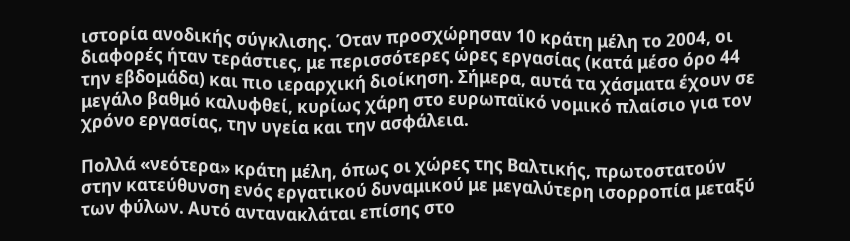ιστορία ανοδικής σύγκλισης. Όταν προσχώρησαν 10 κράτη μέλη το 2004, οι διαφορές ήταν τεράστιες, με περισσότερες ώρες εργασίας (κατά μέσο όρο 44 την εβδομάδα) και πιο ιεραρχική διοίκηση. Σήμερα, αυτά τα χάσματα έχουν σε μεγάλο βαθμό καλυφθεί, κυρίως χάρη στο ευρωπαϊκό νομικό πλαίσιο για τον χρόνο εργασίας, την υγεία και την ασφάλεια.

Πολλά «νεότερα» κράτη μέλη, όπως οι χώρες της Βαλτικής, πρωτοστατούν στην κατεύθυνση ενός εργατικού δυναμικού με μεγαλύτερη ισορροπία μεταξύ των φύλων. Αυτό αντανακλάται επίσης στο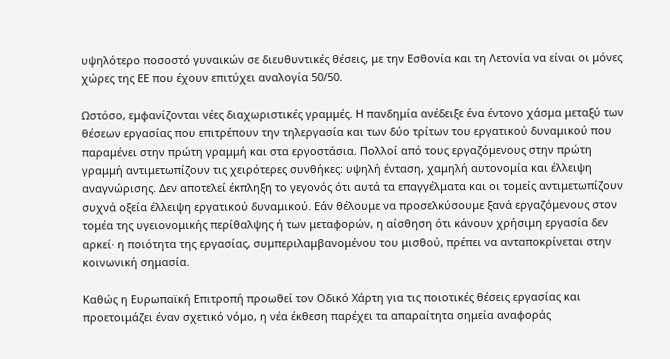υψηλότερο ποσοστό γυναικών σε διευθυντικές θέσεις, με την Εσθονία και τη Λετονία να είναι οι μόνες χώρες της ΕΕ που έχουν επιτύχει αναλογία 50/50.

Ωστόσο, εμφανίζονται νέες διαχωριστικές γραμμές. Η πανδημία ανέδειξε ένα έντονο χάσμα μεταξύ των θέσεων εργασίας που επιτρέπουν την τηλεργασία και των δύο τρίτων του εργατικού δυναμικού που παραμένει στην πρώτη γραμμή και στα εργοστάσια. Πολλοί από τους εργαζόμενους στην πρώτη γραμμή αντιμετωπίζουν τις χειρότερες συνθήκες: υψηλή ένταση, χαμηλή αυτονομία και έλλειψη αναγνώρισης. Δεν αποτελεί έκπληξη το γεγονός ότι αυτά τα επαγγέλματα και οι τομείς αντιμετωπίζουν συχνά οξεία έλλειψη εργατικού δυναμικού. Εάν θέλουμε να προσελκύσουμε ξανά εργαζόμενους στον τομέα της υγειονομικής περίθαλψης ή των μεταφορών, η αίσθηση ότι κάνουν χρήσιμη εργασία δεν αρκεί· η ποιότητα της εργασίας, συμπεριλαμβανομένου του μισθού, πρέπει να ανταποκρίνεται στην κοινωνική σημασία.

Καθώς η Ευρωπαϊκή Επιτροπή προωθεί τον Οδικό Χάρτη για τις ποιοτικές θέσεις εργασίας και προετοιμάζει έναν σχετικό νόμο, η νέα έκθεση παρέχει τα απαραίτητα σημεία αναφοράς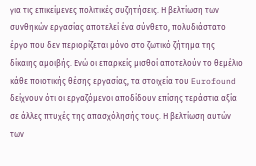για τις επικείμενες πολιτικές συζητήσεις. Η βελτίωση των συνθηκών εργασίας αποτελεί ένα σύνθετο, πολυδιάστατο έργο που δεν περιορίζεται μόνο στο ζωτικό ζήτημα της δίκαιης αμοιβής. Ενώ οι επαρκείς μισθοί αποτελούν το θεμέλιο κάθε ποιοτικής θέσης εργασίας, τα στοιχεία του Eurofound δείχνουν ότι οι εργαζόμενοι αποδίδουν επίσης τεράστια αξία σε άλλες πτυχές της απασχόλησής τους. Η βελτίωση αυτών των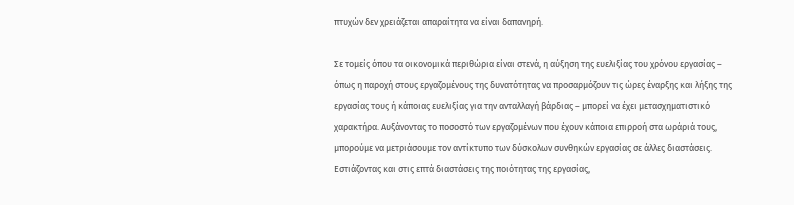πτυχών δεν χρειάζεται απαραίτητα να είναι δαπανηρή.

Σε τομείς όπου τα οικονομικά περιθώρια είναι στενά, η αύξηση της ευελιξίας του χρόνου εργασίας – όπως η παροχή στους εργαζομένους της δυνατότητας να προσαρμόζουν τις ώρες έναρξης και λήξης της εργασίας τους ή κάποιας ευελιξίας για την ανταλλαγή βάρδιας – μπορεί να έχει μετασχηματιστικό χαρακτήρα. Αυξάνοντας το ποσοστό των εργαζομένων που έχουν κάποια επιρροή στα ωράριά τους, μπορούμε να μετριάσουμε τον αντίκτυπο των δύσκολων συνθηκών εργασίας σε άλλες διαστάσεις. Εστιάζοντας και στις επτά διαστάσεις της ποιότητας της εργασίας,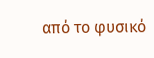από το φυσικό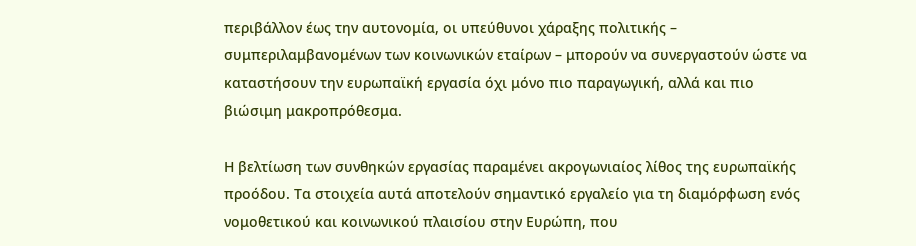περιβάλλον έως την αυτονομία, οι υπεύθυνοι χάραξης πολιτικής – συμπεριλαμβανομένων των κοινωνικών εταίρων – μπορούν να συνεργαστούν ώστε να καταστήσουν την ευρωπαϊκή εργασία όχι μόνο πιο παραγωγική, αλλά και πιο βιώσιμη μακροπρόθεσμα.

Η βελτίωση των συνθηκών εργασίας παραμένει ακρογωνιαίος λίθος της ευρωπαϊκής προόδου. Τα στοιχεία αυτά αποτελούν σημαντικό εργαλείο για τη διαμόρφωση ενός νομοθετικού και κοινωνικού πλαισίου στην Ευρώπη, που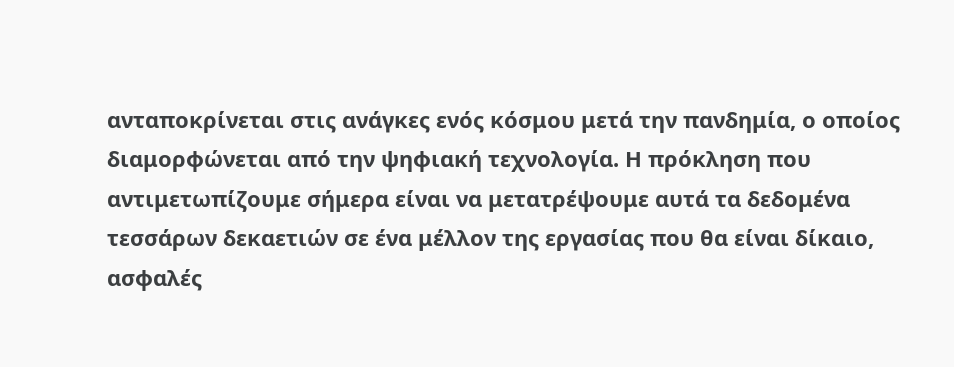ανταποκρίνεται στις ανάγκες ενός κόσμου μετά την πανδημία, ο οποίος διαμορφώνεται από την ψηφιακή τεχνολογία. Η πρόκληση που αντιμετωπίζουμε σήμερα είναι να μετατρέψουμε αυτά τα δεδομένα τεσσάρων δεκαετιών σε ένα μέλλον της εργασίας που θα είναι δίκαιο, ασφαλές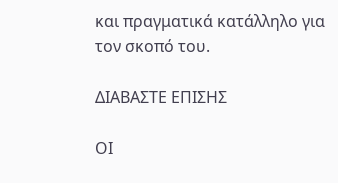και πραγματικά κατάλληλο για τον σκοπό του.

ΔΙΑΒΑΣΤΕ ΕΠΙΣΗΣ

ΟΙ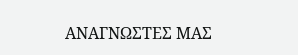ΑΝΑΓΝΩΣΤΕΣ ΜΑΣ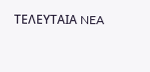ΤΕΛΕΥΤΑΙΑ NEA